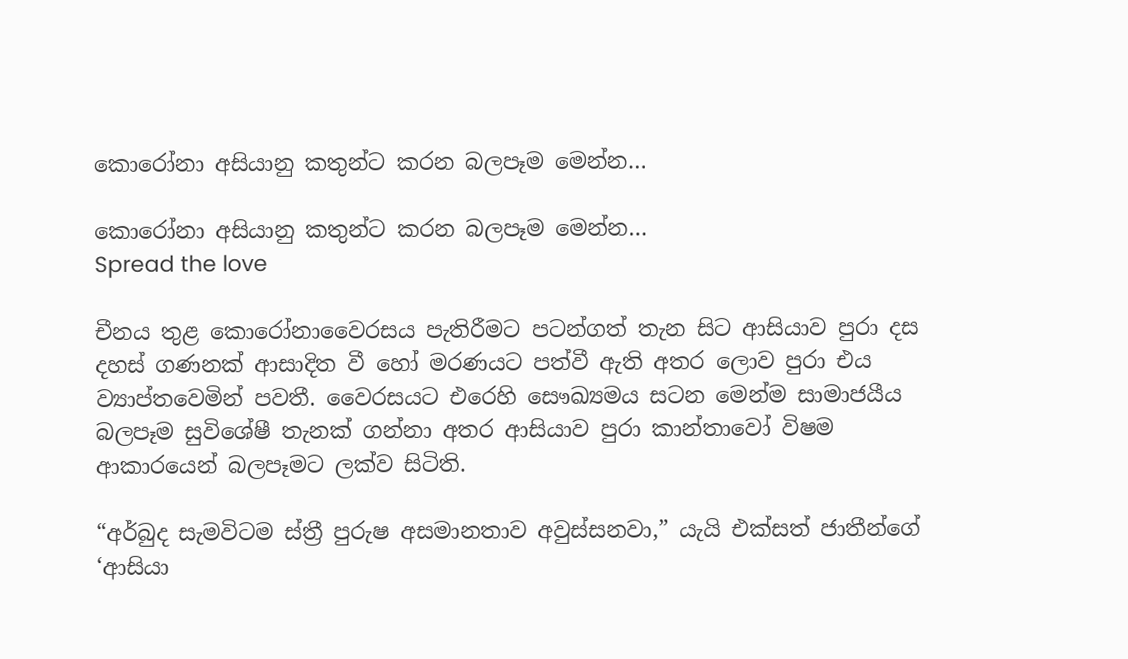කොරෝනා අසියානු කතුන්ට කරන බලපෑම මෙන්න…

කොරෝනා අසියානු කතුන්ට කරන බලපෑම මෙන්න…
Spread the love

චීනය තුළ කොරෝනාවෛරසය පැතිරීමට පටන්ගත් තැන සිට ආසියාව පුරා දස දහස් ගණනක් ආසාදිත වී හෝ මරණයට පත්වී ඇති අතර ලොව පුරා එය ව්‍යාප්තවෙමින් පවතී. වෛරසයට එරෙහි සෞඛ්‍යමය සටන මෙන්ම සාමාජයීය බලපෑම සුවිශේෂී තැනක් ගන්නා අතර ආසියාව පුරා කාන්තාවෝ විෂම ආකාරයෙන් බලපෑමට ලක්ව සිටිති.

“අර්බුද සැමවිටම ස්ත්‍රී පුරුෂ අසමානතාව අවුස්සනවා,” යැයි එක්සත් ජාතීන්ගේ ‘ආසියා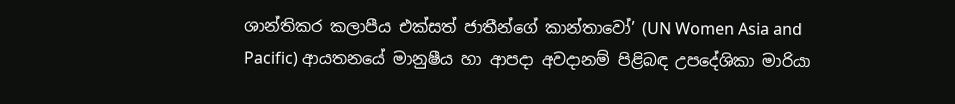ශාන්තිකර කලාපීය එක්සත් ජාතීන්ගේ කාන්තාවෝ’ (UN Women Asia and Pacific) ආයතනයේ මානුෂීය හා ආපදා අවදානම් පිළිබඳ උපදේශිකා මාරියා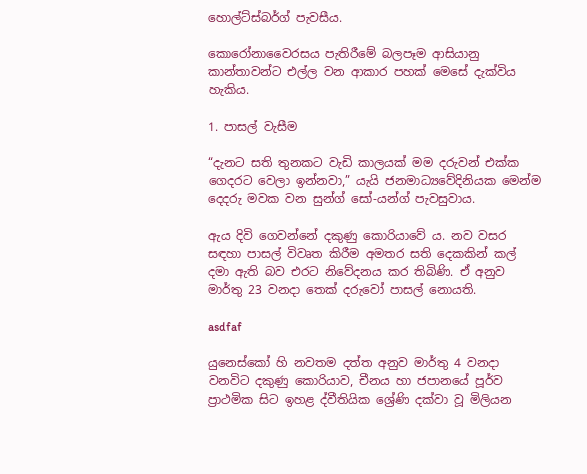හොල්ට්ස්බර්ග් පැවසීය.

කොරෝනාවෛරසය පැතිරීමේ බලපෑම ආසියානු කාන්තාවන්ට එල්ල වන ආකාර පහක් මෙසේ දැක්විය හැකිය.

1. පාසල් වැසීම

“දැනට සති තුනකට වැඩි කාලයක් මම දරුවන් එක්ක ගෙදරට වෙලා ඉන්නවා,” යැයි ජනමාධ්‍යවේදිනියක මෙන්ම දෙදරු මවක වන සුන්ග් සෝ-යන්ග් පැවසුවාය.

ඇය දිවි ගෙවන්නේ දකුණු කොරියාවේ ය. නව වසර සඳහා පාසල් විවෘත කිරීම අමතර සති දෙකකින් කල් දමා ඇති බව එරට නිවේදනය කර තිබිණි. ඒ අනුව මාර්තු 23 වනදා තෙක් දරුවෝ පාසල් නොයති.

asdfaf

යුනෙස්කෝ හි නවතම දත්ත අනුව මාර්තු 4 වනදා වනවිට දකුණු කොරියාව, චීනය හා ජපානයේ පූර්ව ප්‍රාථමික සිට ඉහළ ද්වීතියික ශ්‍රේණි දක්වා වූ මිලියන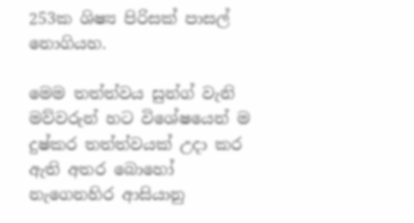253ක ශිෂ්‍ය පිරිසක් පාසල් නොගියහ.

මෙම තත්ත්වය සුන්ග් වැනි මව්වරුන් හට විශේෂයෙන් ම දුෂ්කර තත්ත්වයක් උදා කර ඇති අතර බොහෝ නැගෙනහිර ආසියානු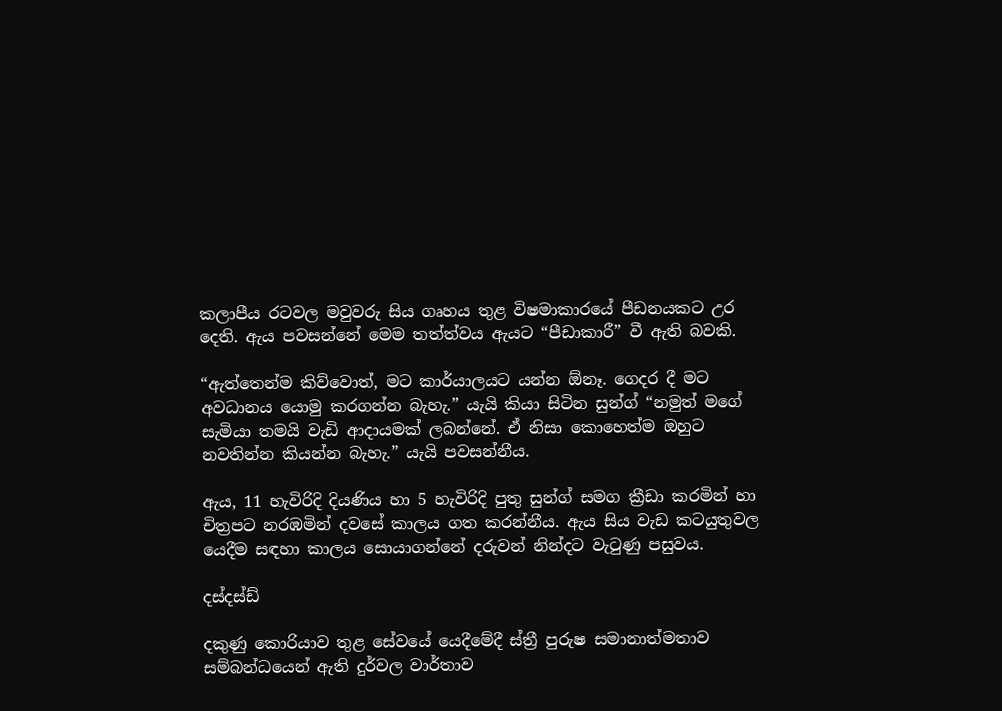කලාපීය රටවල මවුවරු සිය ගෘහය තුළ විෂමාකාරයේ පීඩනයකට උර දෙති. ඇය පවසන්නේ මෙම තත්ත්වය ඇයට “පීඩාකාරී” වී ඇති බවකි.

“ඇත්තෙන්ම කිව්වොත්, මට කාර්යාලයට යන්න ඕනෑ. ගෙදර දී මට අවධානය යොමු කරගන්න බැහැ.” යැයි කියා සිටින සුන්ග් “නමුත් මගේ සැමියා තමයි වැඩි ආදායමක් ලබන්නේ. ඒ නිසා කොහෙත්ම ඔහුට නවතින්න කියන්න බැහැ.” යැයි පවසන්නීය.

ඇය, 11 හැවිරිදි දියණිය හා 5 හැවිරිදි පුතු සුන්ග් සමග ක්‍රීඩා කරමින් හා චිත්‍රපට නරඹමින් දවසේ කාලය ගත කරන්නීය. ඇය සිය වැඩ කටයුතුවල යෙදීම සඳහා කාලය සොයාගන්නේ දරුවන් නින්දට වැටුණු පසුවය.

දස්දස්ඩ්

දකුණු කොරියාව තුළ සේවයේ යෙදීමේදී ස්ත්‍රී පුරුෂ සමානාත්මතාව සම්බන්ධයෙන් ඇති දුර්වල වාර්තාව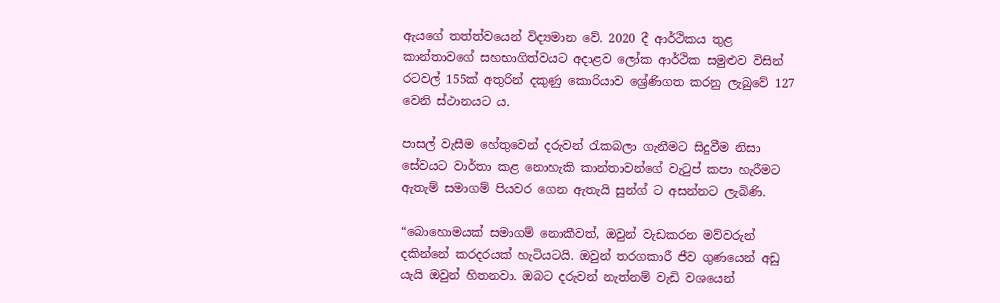ඇයගේ තත්ත්වයෙන් විද්‍යමාන වේ. 2020 දී ආර්ථිකය තුළ කාන්තාවගේ සහභාගිත්වයට අදාළව ලෝක ආර්ථික සමුළුව විසින් රටවල් 155ක් අතුරින් දකුණු කොරියාව ශ්‍රේණිගත කරනු ලැබුවේ 127 වෙනි ස්ථානයට ය.

පාසල් වැසීම හේතුවෙන් දරුවන් රැකබලා ගැනීමට සිදුවීම නිසා සේවයට වාර්තා කළ නොහැකි කාන්තාවන්ගේ වැටුප් කපා හැරීමට ඇතැම් සමාගම් පියවර ගෙන ඇතැයි සුන්ග් ට අසන්නට ලැබිණි.

“බොහොමයක් සමාගම් නොකීවත්, ඔවුන් වැඩකරන මව්වරුන් දකින්නේ කරදරයක් හැටියටයි. ඔවුන් තරගකාරී ජීව ගුණයෙන් අඩු යැයි ඔවුන් හිතනවා. ඔබට දරුවන් නැත්නම් වැඩි වශයෙන්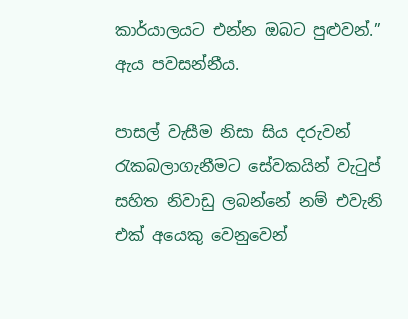කාර්යාලයට එන්න ඔබට පුළුවන්.” ඇය පවසන්නීය.

පාසල් වැසීම නිසා සිය දරුවන් රැකබලාගැනීමට සේවකයින් වැටුප් සහිත නිවාඩු ලබන්නේ නම් එවැනි එක් අයෙකු වෙනුවෙන්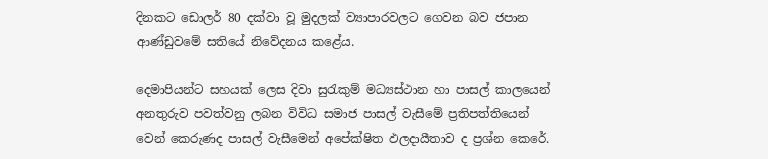දිනකට ඩොලර් 80 දක්වා වූ මුදලක් ව්‍යාපාරවලට ගෙවන බව ජපාන ආණ්ඩුවමේ සතියේ නිවේදනය කළේය.

දෙමාපියන්ට සහයක් ලෙස දිවා සුරැකුම් මධ්‍යස්ථාන හා පාසල් කාලයෙන් අනතුරුව පවත්වනු ලබන විවිධ සමාජ පාසල් වැසීමේ ප්‍රතිපත්තියෙන් වෙන් කෙරුණද පාසල් වැසීමෙන් අපේක්ෂිත ඵලදායීතාව ද ප්‍රශ්න කෙරේ.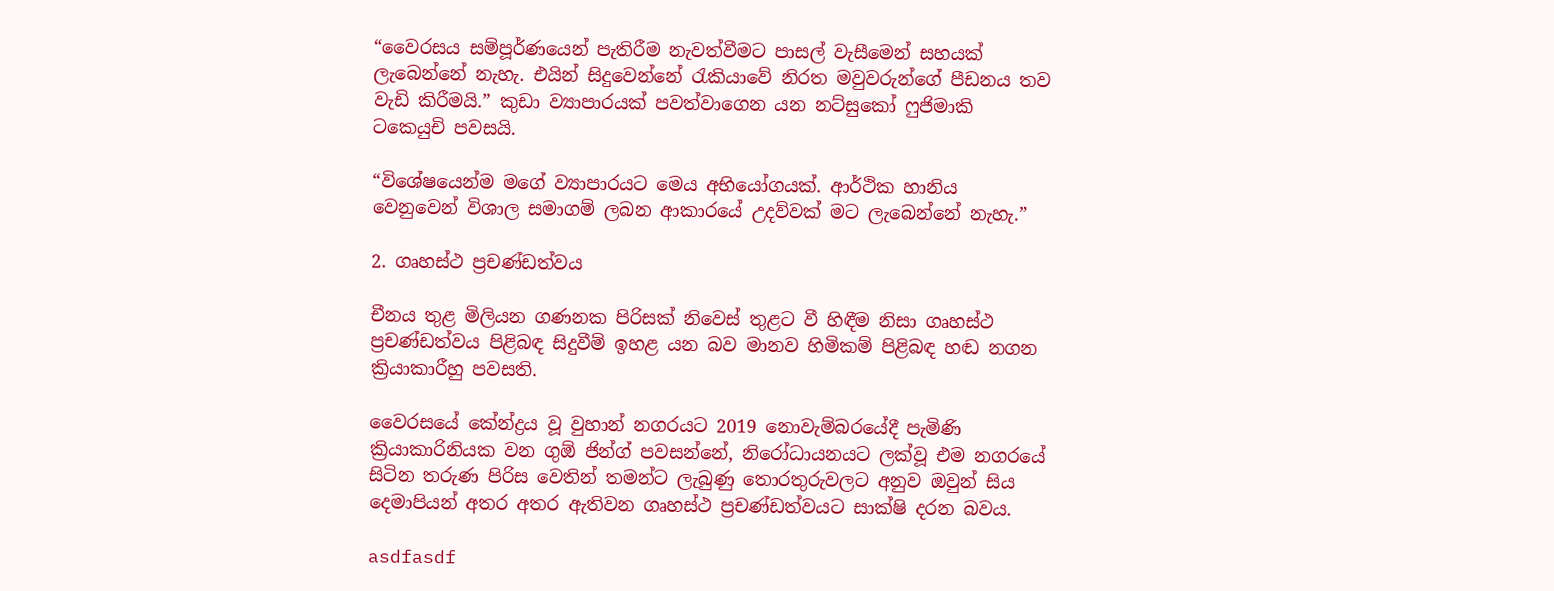“වෛරසය සම්පූර්ණයෙන් පැතිරීම නැවත්වීමට පාසල් වැසීමෙන් සහයක් ලැබෙන්නේ නැහැ. එයින් සිදුවෙන්නේ රැකියාවේ නිරත මවුවරුන්ගේ පීඩනය තව වැඩි කිරීමයි.” කුඩා ව්‍යාපාරයක් පවත්වාගෙන යන නට්සුකෝ ෆුජිමාකි ටකෙයුචි පවසයි.

“විශේෂයෙන්ම මගේ ව්‍යාපාරයට මෙය අභියෝගයක්. ආර්ථික හානිය වෙනුවෙන් විශාල සමාගම් ලබන ආකාරයේ උදව්වක් මට ලැබෙන්නේ නැහැ.”

2. ගෘහස්ථ ප්‍රචණ්ඩත්වය

චීනය තුළ මිලියන ගණනක පිරිසක් නිවෙස් තුළට වී හිඳීම නිසා ගෘහස්ථ ප්‍රචණ්ඩත්වය පිළිබඳ සිදුවීම් ඉහළ යන බව මානව හිමිකම් පිළිබඳ හඬ නගන ක්‍රියාකාරීහු පවසති.

වෛරසයේ කේන්ද්‍රය වූ වුහාන් නගරයට 2019 නොවැම්බරයේදී පැමිණි ක්‍රියාකාරිනියක වන ගුඕ ජින්ග් පවසන්නේ, නිරෝධායනයට ලක්වූ එම නගරයේ සිටින තරුණ පිරිස වෙතින් තමන්ට ලැබුණු තොරතුරුවලට අනුව ඔවුන් සිය දෙමාපියන් අතර අතර ඇතිවන ගෘහස්ථ ප්‍රචණ්ඩත්වයට සාක්ෂි දරන බවය.

asdfasdf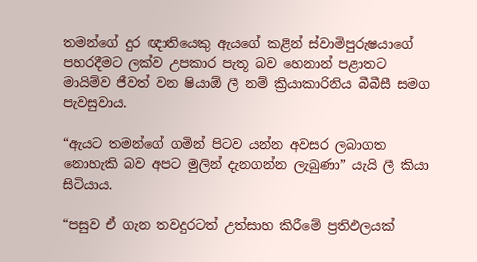තමන්ගේ දුර ඥාතියෙකු ඇයගේ කළින් ස්වාමිපුරුෂයාගේ පහරදීමට ලක්ව උපකාර පැතූ බව හෙනාන් පළාතට මායිම්ව ජීවත් වන ෂියාඕ ලී නම් ක්‍රියාකාරිනිය බීබීසී සමග පැවසුවාය.

“ඇයට තමන්ගේ ගමින් පිටව යන්න අවසර ලබාගත නොහැකි බව අපට මුලින් දැනගන්න ලැබුණා” යැයි ලී කියා සිටියාය.

“පසුව ඒ ගැන තවදුරටත් උත්සාහ කිරීමේ ප්‍රතිඵලයක්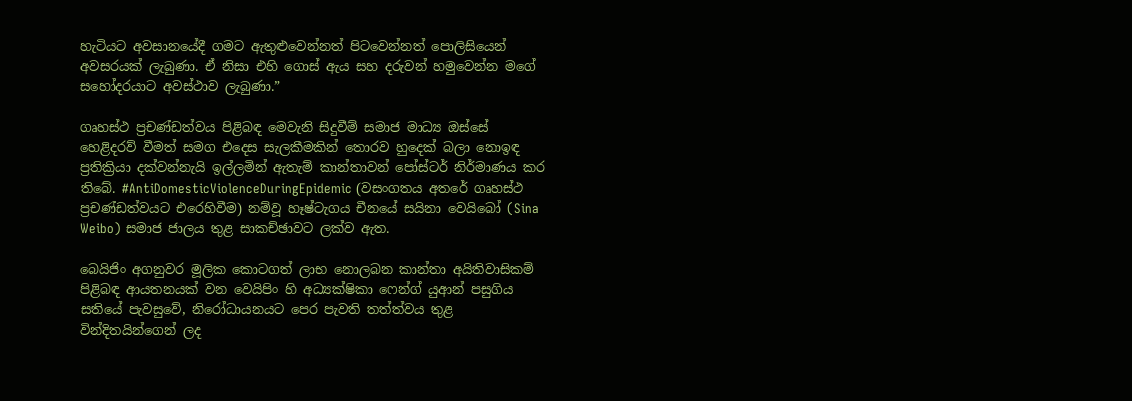හැටියට අවසානයේදී ගමට ඇතුළුවෙන්නත් පිටවෙන්නත් පොලිසියෙන් අවසරයක් ලැබුණා. ඒ නිසා එහි ගොස් ඇය සහ දරුවන් හමුවෙන්න මගේ සහෝදරයාට අවස්ථාව ලැබුණා.”

ගෘහස්ථ ප්‍රචණ්ඩත්වය පිළිබඳ මෙවැනි සිදුවීම් සමාජ මාධ්‍ය ඔස්සේ හෙළිදරව් වීමත් සමග එදෙස සැලකීමකින් තොරව හුදෙක් බලා නොඉඳ ප්‍රතික්‍රියා දක්වන්නැයි ඉල්ලමින් ඇතැම් කාන්තාවන් පෝස්ටර් නිර්මාණය කර තිබේ. #AntiDomesticViolenceDuringEpidemic (වසංගතය අතරේ ගෘහස්ථ ප්‍රචණ්ඩත්වයට එරෙහිවීම) නම්වූ හෑෂ්ටැගය චීනයේ සයිනා වෙයිබෝ (Sina Weibo) සමාජ ජාලය තුළ සාකච්ඡාවට ලක්ව ඇත.

බෙයිජිං අගනුවර මූලික කොටගත් ලාභ නොලබන කාන්තා අයිතිවාසිකම් පිළිබඳ ආයතනයක් වන වෙයිපිං හි අධ්‍යක්ෂිකා ෆෙන්ග් යුආන් පසුගිය සතියේ පැවසුවේ, නිරෝධායනයට පෙර පැවති තත්ත්වය තුළ වින්දිතයින්ගෙන් ලද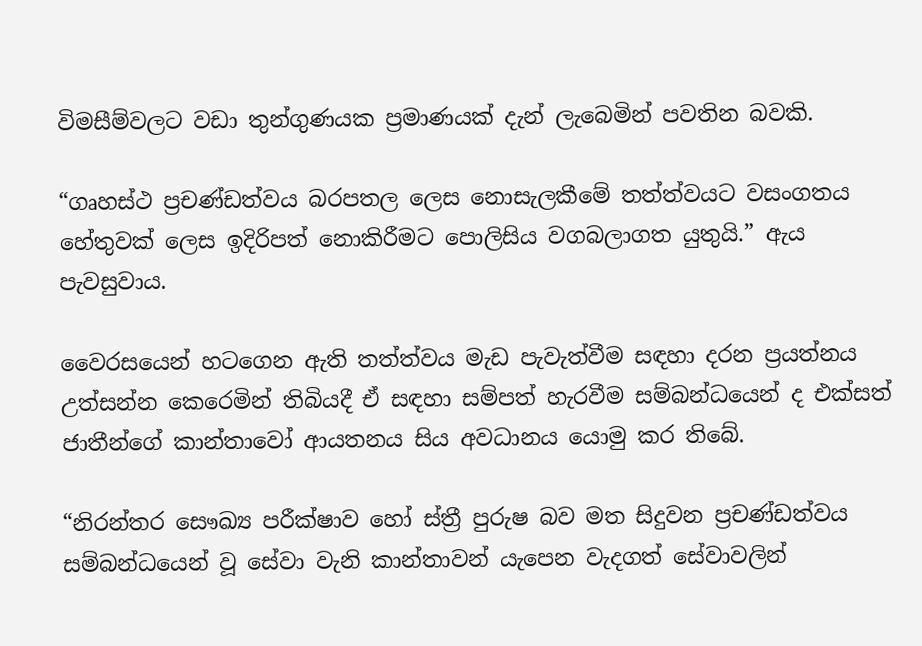විමසීම්වලට වඩා තුන්ගුණයක ප්‍රමාණයක් දැන් ලැබෙමින් පවතින බවකි.

“ගෘහස්ථ ප්‍රචණ්ඩත්වය බරපතල ලෙස නොසැලකීමේ තත්ත්වයට වසංගතය හේතුවක් ලෙස ඉදිරිපත් නොකිරීමට පොලිසිය වගබලාගත යුතුයි.” ඇය පැවසුවාය.

වෛරසයෙන් හටගෙන ඇති තත්ත්වය මැඩ පැවැත්වීම සඳහා දරන ප්‍රයත්නය උත්සන්න කෙරෙමින් තිබියදී ඒ සඳහා සම්පත් හැරවීම සම්බන්ධයෙන් ද එක්සත් ජාතීන්ගේ කාන්තාවෝ ආයතනය සිය අවධානය යොමු කර තිබේ.

“නිරන්තර සෞඛ්‍ය පරීක්ෂාව හෝ ස්ත්‍රී පුරුෂ බව මත සිදුවන ප්‍රචණ්ඩත්වය සම්බන්ධයෙන් වූ සේවා වැනි කාන්තාවන් යැපෙන වැදගත් සේවාවලින්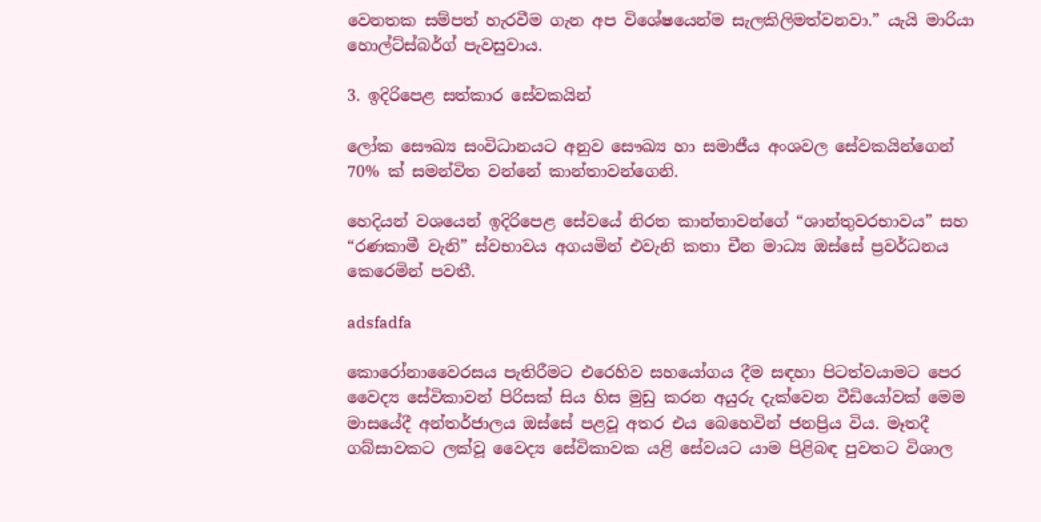වෙනතක සම්පත් හැරවීම ගැන අප විශේෂයෙන්ම සැලකිලිමත්වනවා.” යැයි මාරියා හොල්ට්ස්බර්ග් පැවසුවාය.

3. ඉදිරිපෙළ සත්කාර සේවකයින්

ලෝක සෞඛ්‍ය සංවිධානයට අනුව සෞඛ්‍ය හා සමාජීය අංශවල සේවකයින්ගෙන් 70% ක් සමන්විත වන්නේ කාන්තාවන්ගෙනි.

හෙදියන් වශයෙන් ඉදිරිපෙළ සේවයේ නිරත කාන්තාවන්ගේ “ශාන්තුවරභාවය” සහ “රණකාමී වැනි” ස්වභාවය අගයමින් එවැනි කතා චීන මාධ්‍ය ඔස්සේ ප්‍රවර්ධනය කෙරෙමින් පවතී.

adsfadfa

කොරෝනාවෛරසය පැතිරීමට එරෙහිව සහයෝගය දීම සඳහා පිටත්වයාමට පෙර වෛද්‍ය සේවිකාවන් පිරිසක් සිය හිස මුඩු කරන අයුරු දැක්වෙන වීඩියෝවක් මෙම මාසයේදී අන්තර්ජාලය ඔස්සේ පළවූ අතර එය බෙහෙවින් ජනප්‍රිය විය. මෑතදී ගබ්සාවකට ලක්වූ වෛද්‍ය සේවිකාවක යළි සේවයට යාම පිළිබඳ පුවතට විශාල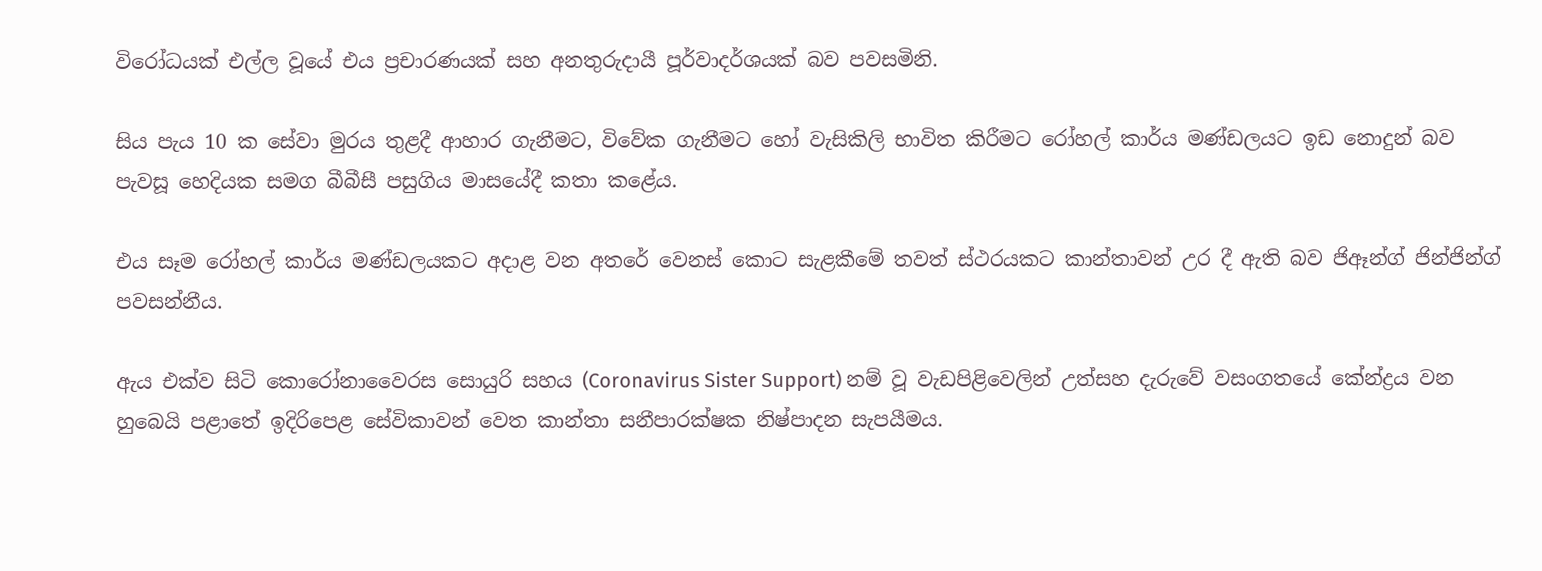විරෝධයක් එල්ල වූයේ එය ප්‍රචාරණයක් සහ අනතුරුදායී පූර්වාදර්ශයක් බව පවසමිනි.

සිය පැය 10 ක සේවා මුරය තුළදී ආහාර ගැනීමට, විවේක ගැනීමට හෝ වැසිකිලි භාවිත කිරීමට රෝහල් කාර්ය මණ්ඩලයට ඉඩ නොදුන් බව පැවසූ හෙදියක සමග බීබීසී පසුගිය මාසයේදී කතා කළේය.

එය සෑම රෝහල් කාර්ය මණ්ඩලයකට අදාළ වන අතරේ වෙනස් කොට සැළකීමේ තවත් ස්ථරයකට කාන්තාවන් උර දී ඇති බව ජිඈන්ග් ජින්ජින්ග් පවසන්නීය.

ඇය එක්ව සිටි කොරෝනාවෛරස සොයුරි සහය (Coronavirus Sister Support) නම් වූ වැඩපිළිවෙලින් උත්සහ දැරුවේ වසංගතයේ කේන්ද්‍රය වන හුබෙයි පළාතේ ඉදිරිපෙළ සේවිකාවන් වෙත කාන්තා සනීපාරක්ෂක නිෂ්පාදන සැපයීමය.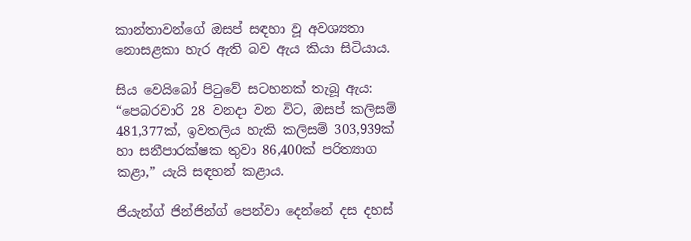කාන්තාවන්ගේ ඔසප් සඳහා වූ අවශ්‍යතා නොසළකා හැර ඇති බව ඇය කියා සිටියාය.

සිය වෙයිබෝ පිටුවේ සටහනක් තැබූ ඇය: “පෙබරවාරි 28 වනදා වන විට, ඔසප් කලිසම් 481,377ක්, ඉවතලිය හැකි කලිසම් 303,939ක් හා සනීපාරක්ෂක තුවා 86,400ක් පරිත්‍යාග කළා,” යැයි සඳහන් කළාය.

ජියැන්ග් ජින්ජින්ග් පෙන්වා දෙන්නේ දස දහස්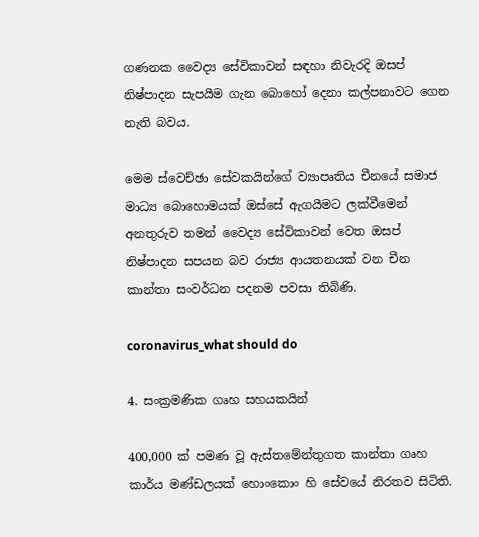ගණනක වෛද්‍ය සේවිකාවන් සඳහා නිවැරදි ඔසප් නිෂ්පාදන සැපයීම ගැන බොහෝ දෙනා කල්පනාවට ගෙන නැති බවය.

මෙම ස්වෙච්ඡා සේවකයින්ගේ ව්‍යාපෘතිය චීනයේ සමාජ මාධ්‍ය බොහොමයක් ඔස්සේ ඇගයීමට ලක්වීමෙන් අනතුරුව තමන් වෛද්‍ය සේවිකාවන් වෙත ඔසප් නිෂ්පාදන සපයන බව රාජ්‍ය ආයතනයක් වන චීන කාන්තා සංවර්ධන පදනම පවසා තිබිණි.

coronavirus_what should do

4. සංක්‍රමණික ගෘහ සහයකයින්

400,000 ක් පමණ වූ ඇස්තමේන්තුගත කාන්තා ගෘහ කාර්ය මණ්ඩලයක් හොංකොං හි සේවයේ නිරතව සිටිති.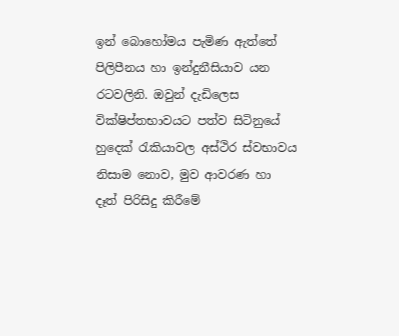ඉන් බොහෝමය පැමිණ ඇත්තේ පිලිපීනය හා ඉන්දුනීසියාව යන රටවලිනි. ඔවුන් දැඩිලෙස වික්ෂිප්තභාවයට පත්ව සිටිනුයේ හුදෙක් රැකියාවල අස්ථිර ස්වභාවය නිසාම නොව, මුව ආවරණ හා දෑත් පිරිසිදු කිරීමේ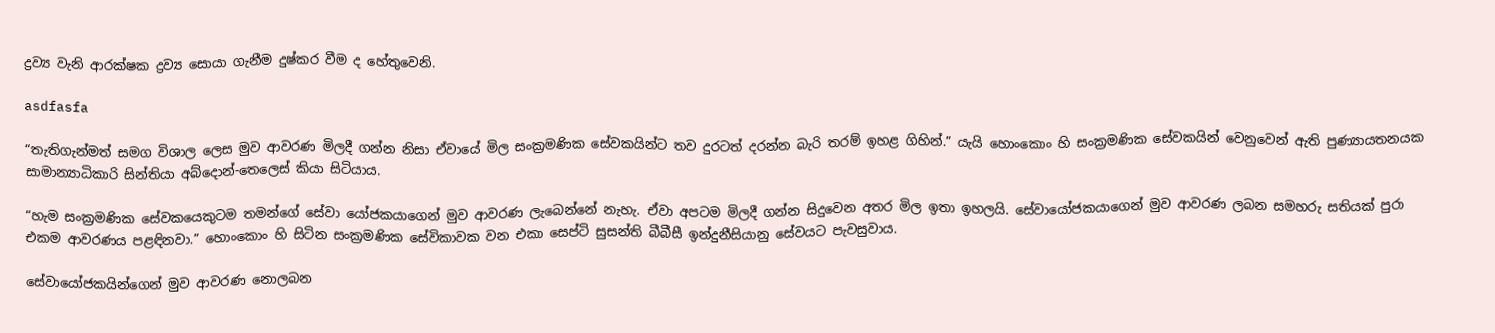ද්‍රව්‍ය වැනි ආරක්ෂක ද්‍රව්‍ය සොයා ගැනීම දුෂ්කර වීම ද හේතුවෙනි.

asdfasfa

“තැතිගැන්මත් සමග විශාල ලෙස මුව ආවරණ මිලදී ගන්න නිසා ඒවායේ මිල සංක්‍රමණික සේවකයින්ට තව දුරටත් දරන්න බැරි තරම් ඉහළ ගිහින්.” යැයි හොංකොං හි සංක්‍රමණික සේවකයින් වෙනුවෙන් ඇති පුණ්‍යායතනයක සාමාන්‍යාධිකාරි සින්තියා අබ්දොන්-තෙලෙස් කියා සිටියාය.

“හැම සංක්‍රමණික සේවකයෙකුටම තමන්ගේ සේවා යෝජකයාගෙන් මුව ආවරණ ලැබෙන්නේ නැහැ. ඒවා අපටම මිලදී ගන්න සිදුවෙන අතර මිල ඉතා ඉහලයි. සේවායෝජකයාගෙන් මුව ආවරණ ලබන සමහරු සතියක් පුරා එකම ආවරණය පළඳිනවා.” හොංකොං හි සිටින සංක්‍රමණික සේවිකාවක වන එකා සෙප්ටි සුසන්ති බීබීසී ඉන්දුනීසියානු සේවයට පැවසුවාය.

සේවායෝජකයින්ගෙන් මුව ආවරණ නොලබන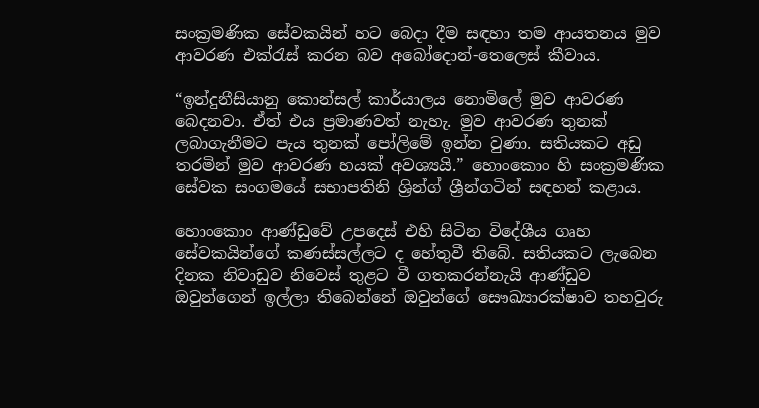සංක්‍රමණික සේවකයින් හට බෙදා දීම සඳහා තම ආයතනය මුව ආවරණ එක්රැස් කරන බව අබෝදොන්-තෙලෙස් කීවාය.

“ඉන්දුනීසියානු කොන්සල් කාර්යාලය නොමිලේ මුව ආවරණ බෙදනවා. ඒත් එය ප්‍රමාණවත් නැහැ. මුව ආවරණ තුනක් ලබාගැනීමට පැය තුනක් පෝලිමේ ඉන්න වුණා. සතියකට අඩු තරමින් මුව ආවරණ හයක් අවශ්‍යයි.” හොංකොං හි සංක්‍රමණික සේවක සංගමයේ සභාපතිනි ශ්‍රින්ග් ශ්‍රීන්ගටින් සඳහන් කළාය.

හොංකොං ආණ්ඩුවේ උපදෙස් එහි සිටින විදේශීය ගෘහ සේවකයින්ගේ කණස්සල්ලට ද හේතුවී තිබේ. සතියකට ලැබෙන දිනක නිවාඩුව නිවෙස් තුළට වී ගතකරන්නැයි ආණ්ඩුව ඔවුන්ගෙන් ඉල්ලා තිබෙන්නේ ඔවුන්ගේ සෞඛ්‍යාරක්ෂාව තහවුරු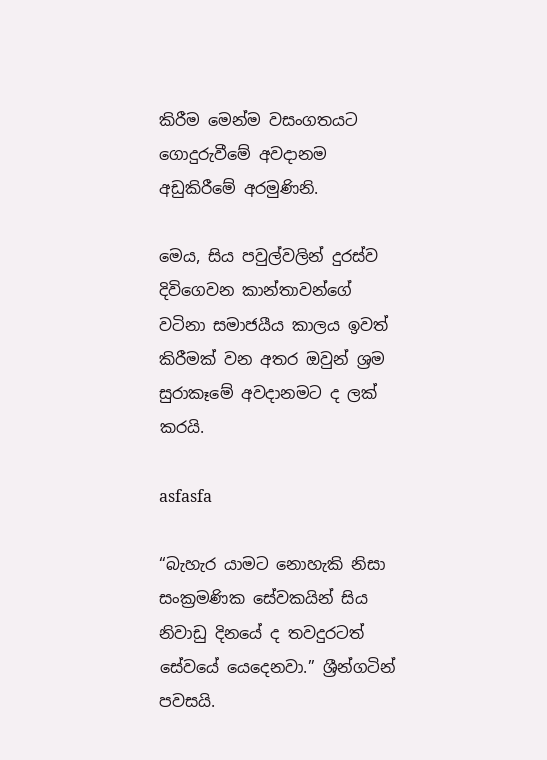කිරීම මෙන්ම වසංගතයට ගොදුරුවීමේ අවදානම අඩුකිරීමේ අරමුණිනි.

මෙය, සිය පවුල්වලින් දුරස්ව දිවිගෙවන කාන්තාවන්ගේ වටිනා සමාජයීය කාලය ඉවත් කිරීමක් වන අතර ඔවුන් ශ්‍රම සුරාකෑමේ අවදානමට ද ලක් කරයි.

asfasfa

“බැහැර යාමට නොහැකි නිසා සංක්‍රමණික සේවකයින් සිය නිවාඩු දිනයේ ද තවදුරටත් සේවයේ යෙදෙනවා.” ශ්‍රීන්ගටින් පවසයි.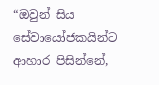“ඔවුන් සිය සේවායෝජකයින්ට ආහාර පිසින්නේ,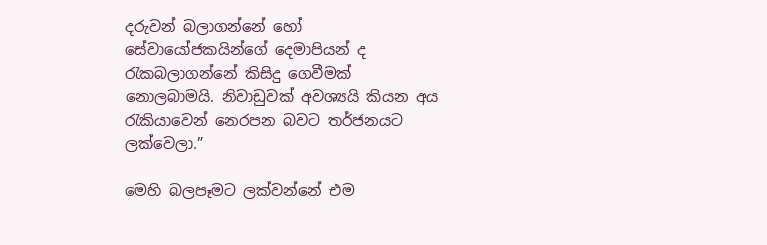දරුවන් බලාගන්නේ හෝ සේවායෝජකයින්ගේ දෙමාපියන් ද රැකබලාගන්නේ කිසිදු ගෙවීමක් නොලබාමයි. නිවාඩුවක් අවශ්‍යයි කියන අය රැකියාවෙන් නෙරපන බවට තර්ජනයට ලක්වෙලා.”

මෙහි බලපෑමට ලක්වන්නේ එම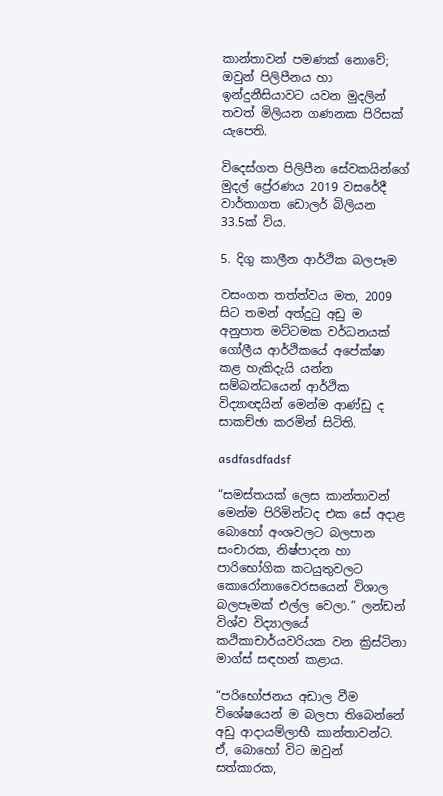කාන්තාවන් පමණක් නොවේ; ඔවුන් පිලිපීනය හා ඉන්දුනීසියාවට යවන මුදලින් තවත් මිලියන ගණනක පිරිසක් යැපෙති.

විදෙස්ගත පිලිපීන සේවකයින්ගේ මුදල් ප්‍රේරණය 2019 වසරේදී වාර්තාගත ඩොලර් බිලියන 33.5ක් විය.

5. දිගු කාලීන ආර්ථික බලපෑම

වසංගත තත්ත්වය මත, 2009 සිට තමන් අත්දුටු අඩු ම අනුපාත මට්ටමක වර්ධනයක් ගෝලීය ආර්ථිකයේ අපේක්ෂා කළ හැකිදැයි යන්න සම්බන්ධයෙන් ආර්ථික විද්‍යාඥයින් මෙන්ම ආණ්ඩු ද සාකච්ඡා කරමින් සිටිති.

asdfasdfadsf

“සමස්තයක් ලෙස කාන්තාවන් මෙන්ම පිරිමින්ටද එක සේ අදාළ බොහෝ අංශවලට බලපාන සංචාරක, නිෂ්පාදන හා පාරිභෝගික කටයුතුවලට කොරෝනාවෛරසයෙන් විශාල බලපෑමක් එල්ල වෙලා.” ලන්ඩන් විශ්ව විද්‍යාලයේ කථිකාචාර්යවරියක වන ක්‍රිස්ටිනා මාග්ස් සඳහන් කළාය.

“පරිභෝජනය අඩාල වීම විශේෂයෙන් ම බලපා තිබෙන්නේ අඩු ආදායම්ලාභී කාන්තාවන්ට. ඒ, බොහෝ විට ඔවුන් සත්කාරක,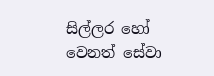සිල්ලර හෝ වෙනත් සේවා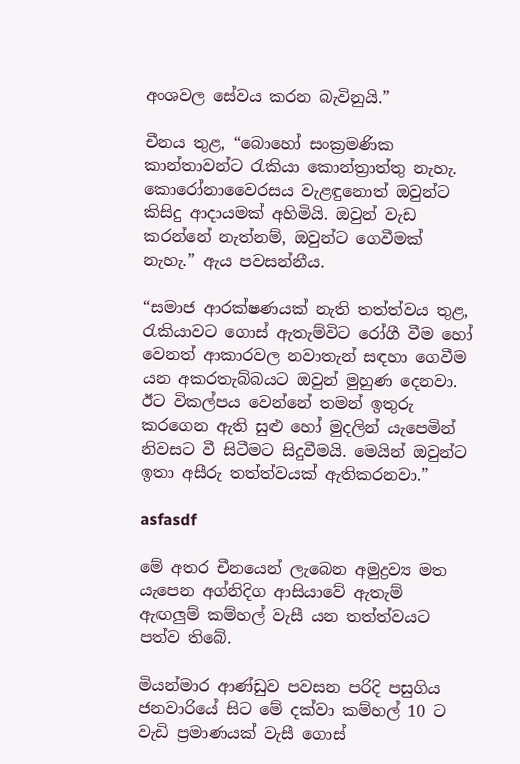අංශවල සේවය කරන බැවිනුයි.”

චීනය තුළ, “බොහෝ සංක්‍රමණික කාන්තාවන්ට රැකියා කොන්ත්‍රාත්තු නැහැ. කොරෝනාවෛරසය වැළඳුනොත් ඔවුන්ට කිසිදු ආදායමක් අහිමියි. ඔවුන් වැඩ කරන්නේ නැත්නම්, ඔවුන්ට ගෙවීමක් නැහැ.” ඇය පවසන්නීය.

“සමාජ ආරක්ෂණයක් නැති තත්ත්වය තුළ, රැකියාවට ගොස් ඇතැම්විට රෝගී වීම හෝ වෙනත් ආකාරවල නවාතැන් සඳහා ගෙවීම යන අකරතැබ්බයට ඔවුන් මුහුණ දෙනවා. ඊට විකල්පය වෙන්නේ තමන් ඉතුරු කරගෙන ඇති සුළු හෝ මුදලින් යැපෙමින් නිවසට වී සිටීමට සිදුවීමයි. මෙයින් ඔවුන්ට ඉතා අසීරු තත්ත්වයක් ඇතිකරනවා.”

asfasdf

මේ අතර චීනයෙන් ලැබෙන අමුද්‍රව්‍ය මත යැපෙන අග්නිදිග ආසියාවේ ඇතැම් ඇඟලුම් කම්හල් වැසී යන තත්ත්වයට පත්ව තිබේ.

මියන්මාර ආණ්ඩුව පවසන පරිදි පසුගිය ජනවාරියේ සිට මේ දක්වා කම්හල් 10 ට වැඩි ප්‍රමාණයක් වැසී ගොස්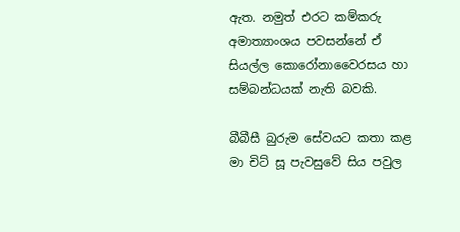ඇත. නමුත් එරට කම්කරු අමාත්‍යාංශය පවසන්නේ ඒ සියල්ල කොරෝනාවෛරසය හා සම්බන්ධයක් නැති බවකි.

බීබීසී බුරුම සේවයට කතා කළ මා චිට් සූ පැවසුවේ සිය පවුල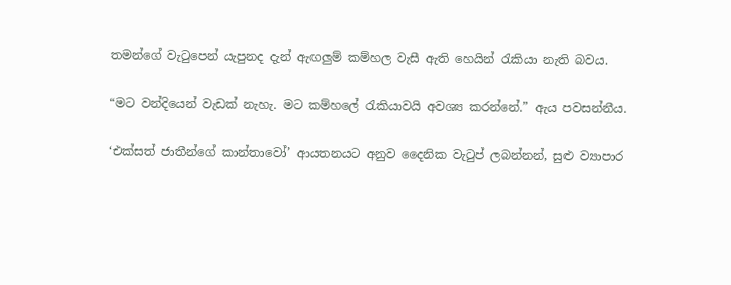තමන්ගේ වැටුපෙන් යැපුනද දැන් ඇඟලුම් කම්හල වැසී ඇති හෙයින් රැකියා නැති බවය.

“මට වන්දියෙන් වැඩක් නැහැ. මට කම්හලේ රැකියාවයි අවශ්‍ය කරන්නේ.” ඇය පවසන්නීය.

‘එක්සත් ජාතීන්ගේ කාන්තාවෝ’ ආයතනයට අනුව දෛනික වැටුප් ලබන්නන්, සුළු ව්‍යාපාර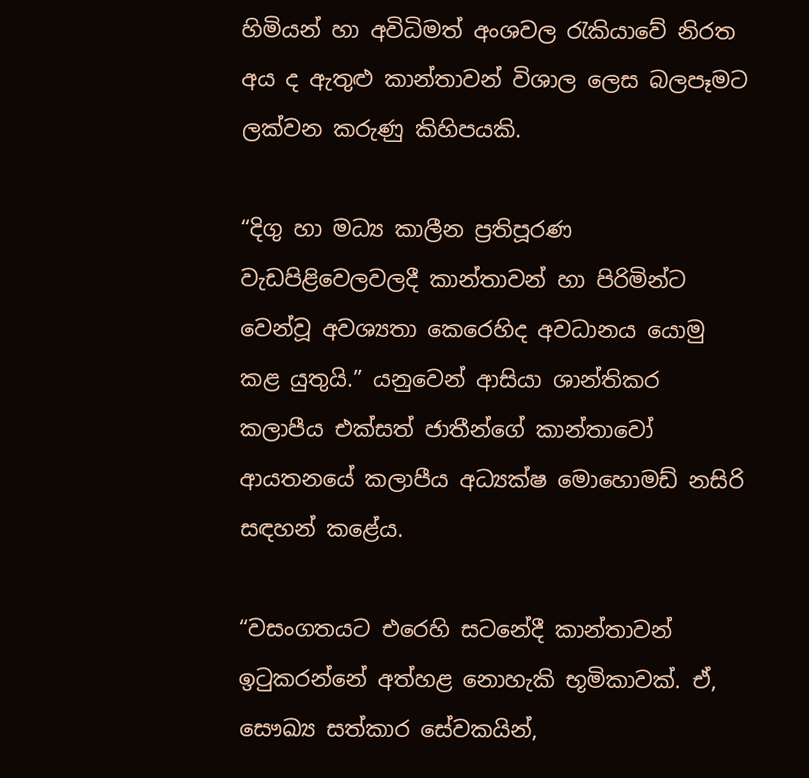හිමියන් හා අවිධිමත් අංශවල රැකියාවේ නිරත අය ද ඇතුළු කාන්තාවන් විශාල ලෙස බලපෑමට ලක්වන කරුණු කිහිපයකි.

“දිගු හා මධ්‍ය කාලීන ප්‍රතිපූරණ වැඩපිළිවෙලවලදී කාන්තාවන් හා පිරිමින්ට වෙන්වූ අවශ්‍යතා කෙරෙහිද අවධානය යොමු කළ යුතුයි.” යනුවෙන් ආසියා ශාන්තිකර කලාපීය එක්සත් ජාතීන්ගේ කාන්තාවෝ ආයතනයේ කලාපීය අධ්‍යක්ෂ මොහොමඩ් නසිරි සඳහන් කළේය.

“වසංගතයට එරෙහි සටනේදී කාන්තාවන් ඉටුකරන්නේ අත්හළ නොහැකි භූමිකාවක්. ඒ, සෞඛ්‍ය සත්කාර සේවකයින්,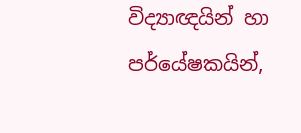විද්‍යාඥයින් හා පර්යේෂකයින්,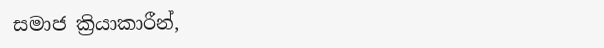සමාජ ක්‍රියාකාරීන්,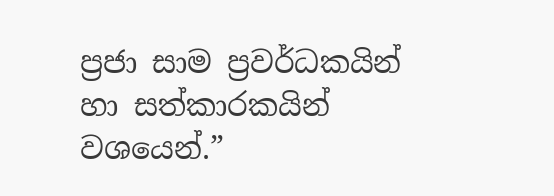ප්‍රජා සාම ප්‍රවර්ධකයින් හා සත්කාරකයින් වශයෙන්.”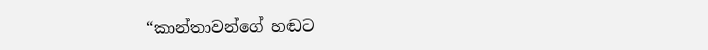“කාන්තාවන්ගේ හඬට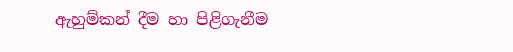ඇහුම්කන් දීම හා පිළිගැනීම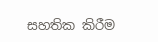සහතික කිරීම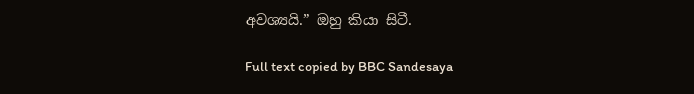අවශ්‍යයි.” ඔහු කියා සිටී.

Full text copied by BBC Sandesaya